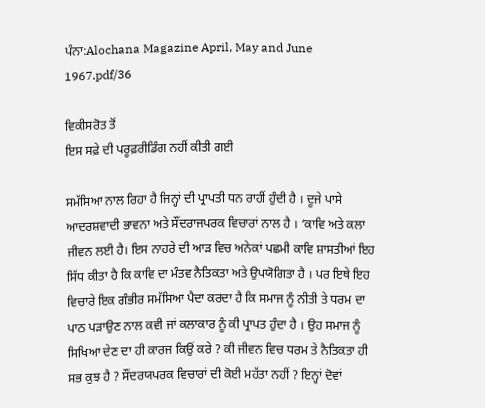ਪੰਨਾ:Alochana Magazine April, May and June 1967.pdf/36

ਵਿਕੀਸਰੋਤ ਤੋਂ
ਇਸ ਸਫ਼ੇ ਦੀ ਪਰੂਫ਼ਰੀਡਿੰਗ ਨਹੀਂ ਕੀਤੀ ਗਈ

ਸਮੱਸਿਆ ਨਾਲ ਰਿਹਾ ਹੈ ਜਿਨ੍ਹਾਂ ਦੀ ਪ੍ਰਾਪਤੀ ਧਨ ਰਾਹੀਂ ਹੁੰਦੀ ਹੈ । ਦੂਜੇ ਪਾਸੇ ਆਦਰਸ਼ਵਾਦੀ ਭਾਵਨਾ ਅਤੇ ਸੌਂਦਰਾਜਪਰਕ ਵਿਚਾਰਾਂ ਨਾਲ ਹੈ । ‘ਕਾਵਿ ਅਤੇ ਕਲਾ ਜੀਵਨ ਲਈ ਹੈ। ਇਸ ਨਾਹਰੇ ਦੀ ਆੜ ਵਿਚ ਅਨੇਕਾਂ ਪਛਮੀ ਕਾਵਿ ਸ਼ਾਸਤੀਆਂ ਇਹ ਸਿੱਧ ਕੀਤਾ ਹੈ ਕਿ ਕਾਵਿ ਦਾ ਮੰਤਵ ਨੈਤਿਕਤਾ ਅਤੇ ਉਪਯੋਗਿਤਾ ਹੈ । ਪਰ ਇਥੇ ਇਹ ਵਿਚਾਰੇ ਇਕ ਗੰਭੀਰ ਸਮੱਸਿਆ ਪੈਦਾ ਕਰਦਾ ਹੈ ਕਿ ਸਮਾਜ ਨੂੰ ਨੀਤੀ ਤੇ ਧਰਮ ਦਾ ਪਾਠ ਪੜਾਉਣ ਨਾਲ ਕਵੀ ਜਾਂ ਕਲਾਕਾਰ ਨੂੰ ਕੀ ਪ੍ਰਾਪਤ ਹੁੰਦਾ ਹੈ । ਉਹ ਸਮਾਜ ਨੂੰ ਸਿਖਿਆ ਦੇਣ ਦਾ ਹੀ ਕਾਰਜ ਕਿਉਂ ਕਰੇ ? ਕੀ ਜੀਵਨ ਵਿਚ ਧਰਮ ਤੇ ਨੈਤਿਕਤਾ ਹੀ ਸਭ ਕੁਝ ਹੈ ? ਸੌਂਦਰਯਪਰਕ ਵਿਚਾਰਾਂ ਦੀ ਕੋਈ ਮਹੱਤਾ ਨਹੀਂ ? ਇਨ੍ਹਾਂ ਦੋਵਾਂ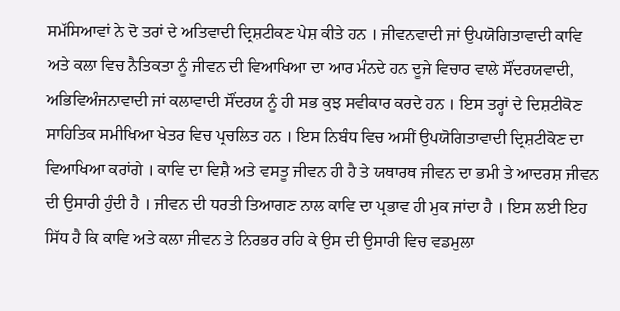ਸਮੱਸਿਆਵਾਂ ਨੇ ਦੋ ਤਰਾਂ ਦੇ ਅਤਿਵਾਦੀ ਦ੍ਰਿਸ਼ਟੀਕਣ ਪੇਸ਼ ਕੀਤੇ ਹਨ । ਜੀਵਨਵਾਦੀ ਜਾਂ ਉਪਯੋਗਿਤਾਵਾਦੀ ਕਾਵਿ ਅਤੇ ਕਲਾ ਵਿਚ ਨੈਤਿਕਤਾ ਨੂੰ ਜੀਵਨ ਦੀ ਵਿਆਖਿਆ ਦਾ ਆਰ ਮੰਨਦੇ ਹਨ ਦੂਜੇ ਵਿਚਾਰ ਵਾਲੇ ਸੌਂਦਰਯਵਾਦੀ, ਅਭਿਵਿਅੰਜਨਾਵਾਦੀ ਜਾਂ ਕਲਾਵਾਦੀ ਸੌਂਦਰਯ ਨੂੰ ਹੀ ਸਭ ਕੁਝ ਸਵੀਕਾਰ ਕਰਦੇ ਹਨ । ਇਸ ਤਰ੍ਹਾਂ ਦੇ ਦਿਸ਼ਟੀਕੋਣ ਸਾਹਿਤਿਕ ਸਮੀਖਿਆ ਖੇਤਰ ਵਿਚ ਪ੍ਰਚਲਿਤ ਹਨ । ਇਸ ਨਿਬੰਧ ਵਿਚ ਅਸੀਂ ਉਪਯੋਗਿਤਾਵਾਦੀ ਦ੍ਰਿਸ਼ਟੀਕੋਣ ਦਾ ਵਿਆਖਿਆ ਕਰਾਂਗੇ । ਕਾਵਿ ਦਾ ਵਿਸ਼ੈ ਅਤੇ ਵਸਤੂ ਜੀਵਨ ਹੀ ਹੈ ਤੇ ਯਥਾਰਥ ਜੀਵਨ ਦਾ ਭਮੀ ਤੇ ਆਦਰਸ਼ ਜੀਵਨ ਦੀ ਉਸਾਰੀ ਹੁੰਦੀ ਹੈ । ਜੀਵਨ ਦੀ ਧਰਤੀ ਤਿਆਗਣ ਨਾਲ ਕਾਵਿ ਦਾ ਪ੍ਰਭਾਵ ਹੀ ਮੁਕ ਜਾਂਦਾ ਹੈ । ਇਸ ਲਈ ਇਹ ਸਿੱਧ ਹੈ ਕਿ ਕਾਵਿ ਅਤੇ ਕਲਾ ਜੀਵਨ ਤੇ ਨਿਰਭਰ ਰਹਿ ਕੇ ਉਸ ਦੀ ਉਸਾਰੀ ਵਿਚ ਵਡਮੁਲਾ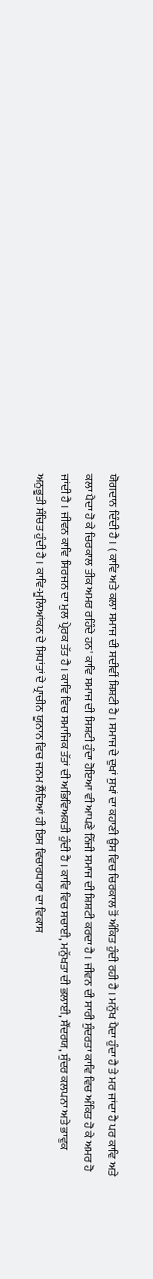ਯੋਗਦਾਨ ਦਿੰਦੀ ਹੈ । ( ਕਾਵਿ ਅਤੇ ਕਲਾ ਸਮਾਜ ਦੀ ਸਦੀਵੀਂ ਸ਼ਿਸ਼ਟੀ ਹੈ । ਸਮਾਜ ਦੇ ਦੁਖਾਂ ਸੁਖਾਂ ਦਾ ਕਹਾਣੀ ਉਸ ਵਿਚ ਚਿਰਕਾਲ ਤੋਂ ਅੰਕਿਤ ਹੁੰਦੀ ਰਹੀ ਹੈ । ਮਨੁੱਖ ਪੈਦਾ ਹੁੰਦਾ ਹੈ ਤੇ ਮਰ ਜਾਂਦਾ ਹੈ ਪਰ ਕਾਵਿ ਅਤੇ ਕਲਾ ਪੈਦਾ ਹੋ ਕੇ ਚਿਰਕਾਲ ਤੀਕ ਅਮਰ ਰਹਿੰਦੇ ਹਨ' ਕਾਵਿ ਸਮਾਜ ਦੀ ਸਿਸ਼ਟੀ ਹੁੰਦਾ ਹੋਇਆ ਵੀ ਆਪਣੇ ਨਿੱਜੀ ਸਮਾਜ ਦੀ ਸ਼ਿਸ਼ਟੀ ਕਰਦਾ ਹੈ । ਜੀਵਨ ਦੀ ਸਾਰੀ ਸੁੰਦਰਤਾ ਕਾਵਿ ਵਿਚ ਅੰਕਿਤ ਹੋ ਕੇ ਅਮਰ ਹੋ ਜਾਂਦੀ ਹੈ । ਜੀਵਨ ਕਾਵਿ ਸਿਰਜਨ ਦਾ ਮੁਲ ਪ੍ਰੇਰਕ ਤੱਤ ਹੈ । ਕਾਵਿ ਵਿਚ ਸਮਾਜਿਕ ਤੱਤਾਂ ਦੀ ਅਭਿਵਿਅਕਤੀ ਹੁੰਦੀ ਹੈ । ਕਾਵਿ ਵਿਚ ਸਚਾਈ, ਮਨੁੱਖਤਾ ਦੀ ਭਲਾਈ, ਸੌਂਦਰਯ, ਸੁੰਦਰ ਕਲਪਨਾ ਅਤੇ ਭਾਵੁਕ ਅਨੁਭੂਤੀ ਸੰਚਿਤ ਹੁੰਦੀ ਹੈ । ਕਾਵਿ-ਮੂਲਿਆਂਕਨ ਦੇ ਸਿਧਾਂਤਾਂ ਦੇ ਪ੍ਰਾਚੀਨ ਯੂਨਾਨ ਵਿਚ ਜਨਮ ਲੈਂਦਿਆਂ ਹੀ ਇਸ ਵਿਚਾਰਧਾਰਾ ਦਾ ਵਿਕਾਸ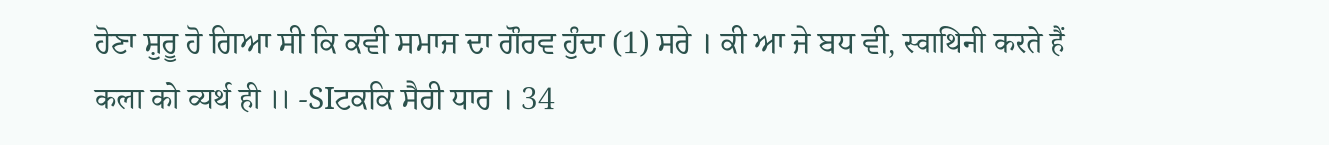ਹੋਣਾ ਸ਼ੁਰੂ ਹੋ ਗਿਆ ਸੀ ਕਿ ਕਵੀ ਸਮਾਜ ਦਾ ਗੌਰਵ ਹੁੰਦਾ (1) ਸਰੇ । ਕੀ ਆ ਜੇ ਬਧ ਵੀ, स्वाथिनी करते हैं कला को व्यर्थ ही ।। -SIਟਕਕਿ ਸੈਰੀ ਧਾਰ । 34